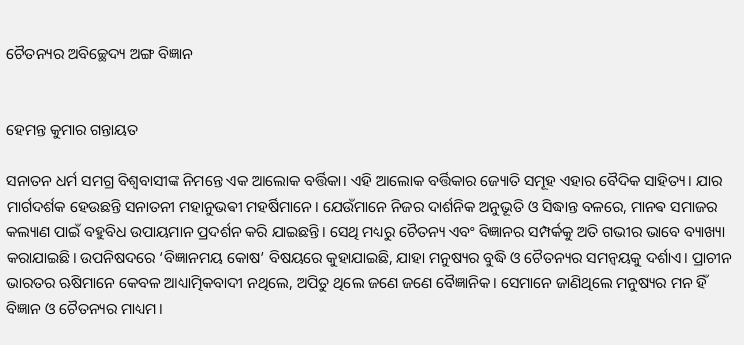ଚୈତନ୍ୟର ଅବିଚ୍ଛେଦ୍ୟ ଅଙ୍ଗ ବିଜ୍ଞାନ


ହେମନ୍ତ କୁମାର ଗନ୍ତାୟତ

ସନାତନ ଧର୍ମ ସମଗ୍ର ବିଶ୍ୱବାସୀଙ୍କ ନିମନ୍ତେ ଏକ ଆଲୋକ ବର୍ତ୍ତିକା। ଏହି ଆଲୋକ ବର୍ତ୍ତିକାର ଜ୍ୟୋତି ସମୂହ ଏହାର ବୈଦିକ ସାହିତ୍ୟ। ଯାର ମାର୍ଗଦର୍ଶକ ହେଉଛନ୍ତି ସନାତନୀ ମହାନୁଭଵୀ ମହର୍ଷିମାନେ। ଯେଉଁମାନେ ନିଜର ଦାର୍ଶନିକ ଅନୁଭୂତି ଓ ସିଦ୍ଧାନ୍ତ ବଳରେ, ମାନଵ ସମାଜର କଲ୍ୟାଣ ପାଇଁ ବହୁବିଧ ଉପାୟମାନ ପ୍ରଦର୍ଶନ କରି ଯାଇଛନ୍ତି। ସେଥି ମଧ୍ୟରୁ ଚୈତନ୍ୟ ଏବଂ ବିଜ୍ଞାନର ସମ୍ପର୍କକୁ ଅତି ଗଭୀର ଭାବେ ବ୍ୟାଖ୍ୟା କରାଯାଇଛି। ଉପନିଷଦରେ ‘ବିଜ୍ଞାନମୟ କୋଷ’ ବିଷୟରେ କୁହାଯାଇଛି, ଯାହା ମନୁଷ୍ୟର ବୁଦ୍ଧି ଓ ଚୈତନ୍ୟର ସମନ୍ୱୟକୁ ଦର୍ଶାଏ। ପ୍ରାଚୀନ ଭାରତର ଋଷିମାନେ କେବଳ ଆଧ୍ୟାତ୍ମିକବାଦୀ ନଥିଲେ, ଅପିତୁ ଥିଲେ ଜଣେ ଜଣେ ବୈଜ୍ଞାନିକ। ସେମାନେ ଜାଣିଥିଲେ ମନୁଷ୍ୟର ମନ ହିଁ ବିଜ୍ଞାନ ଓ ଚୈତନ୍ୟର ମାଧ୍ୟମ।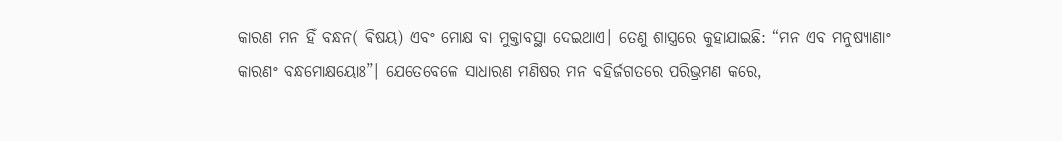କାରଣ ମନ ହିଁ ବନ୍ଧନ( ଵିଷୟ) ଏବଂ ମୋକ୍ଷ ବା ମୁକ୍ତାବସ୍ଥା ଦେଇଥାଏ। ତେଣୁ ଶାସ୍ତ୍ରରେ କୁହାଯାଇଛି: “ମନ ଏବ ମନୁଷ୍ୟାଣାଂ କାରଣଂ ବନ୍ଧମୋକ୍ଷୟୋଃ”। ଯେତେବେଳେ ସାଧାରଣ ମଣିଷର ମନ ବହିର୍ଜଗତରେ ପରିଭ୍ରମଣ କରେ,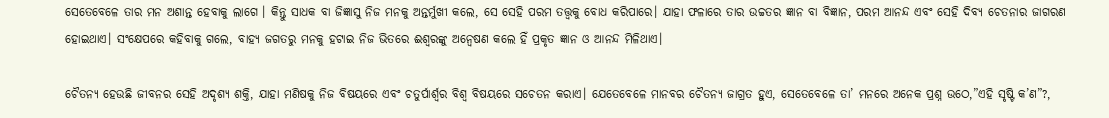ସେତେବେଳେ ତାର ମନ ଅଶାନ୍ତ ହେବାକୁ ଲାଗେ । କିନ୍ତୁ ସାଧକ ବା ଜିଜ୍ଞାସୁ ନିଜ ମନକୁ ଅନ୍ତର୍ମୁଖୀ କଲେ, ସେ ସେହି ପରମ ତତ୍ତ୍ୱକୁ ବୋଧ କରିପାରେ। ଯାହା ଫଳାରେ ତାର ଉଚ୍ଚତର ଜ୍ଞାନ ବା ବିଜ୍ଞାନ, ପରମ ଆନନ୍ଦ ଏବଂ ସେହି ଦିବ୍ୟ ଚେତନାର ଜାଗରଣ ହୋଇଥାଏ। ସଂକ୍ଷେପରେ କହିବାକୁ ଗଲେ, ବାହ୍ୟ ଜଗତରୁ ମନକୁ ହଟାଇ ନିଜ ଭିତରେ ଈଶ୍ୱରଙ୍କୁ ଅନ୍ୱେଷଣ କଲେ ହିଁ ପ୍ରକୃତ ଜ୍ଞାନ ଓ ଆନନ୍ଦ ମିଳିଥାଏ।

ଚୈତନ୍ୟ ହେଉଛି ଜୀବନର ସେହି ଅଦୃଶ୍ୟ ଶକ୍ତି, ଯାହା ମଣିଷକୁ ନିଜ ବିଷୟରେ ଏବଂ ଚତୁର୍ପାର୍ଶ୍ୱର ବିଶ୍ୱ ବିଷୟରେ ସଚେତନ କରାଏ। ଯେତେବେଳେ ମାନବର ଚୈତନ୍ୟ ଜାଗ୍ରତ ହୁଏ, ସେତେବେଳେ ତା’ ମନରେ ଅନେକ ପ୍ରଶ୍ନ ଉଠେ,”ଏହି ସୃଷ୍ଟି କ’ଣ”?,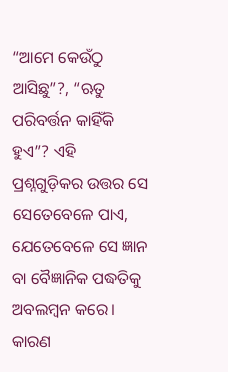“ଆମେ କେଉଁଠୁ ଆସିଛୁ”?, “ଋତୁ ପରିବର୍ତ୍ତନ କାହିଁକି ହୁଏ”? ଏହି ପ୍ରଶ୍ନଗୁଡ଼ିକର ଉତ୍ତର ସେ ସେତେବେଳେ ପାଏ, ଯେତେବେଳେ ସେ ଜ୍ଞାନ ବା ବୈଜ୍ଞାନିକ ପଦ୍ଧତିକୁ ଅବଲମ୍ବନ କରେ। କାରଣ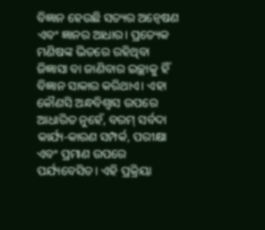ବିଜ୍ଞାନ ହେଉଛି ସତ୍ୟର ଅନ୍ୱେଷଣ ଏବଂ ଜ୍ଞାନର ଆଧାର। ପ୍ରତ୍ୟେକ ମଣିଷଙ୍କ ଭିତରେ ରହିଥିବା ଜିଜ୍ଞାସା ବା ଜାଣିବାର ଇଚ୍ଛାକୁ ହିଁ ବିଜ୍ଞାନ ସାକାର କରିଥାଏ। ଏହା କୌଣସି ଅନ୍ଧବିଶ୍ୱାସ ଉପରେ ଆଧାରିତ ନୁହେଁ, ବରମ୍ ସର୍ବଦା କାର୍ଯ୍ୟ-କାରଣ ସମ୍ପର୍କ, ପରୀକ୍ଷା ଏବଂ ପ୍ରମାଣ ଉପରେ ପର୍ଯ୍ୟବେସିତ। ଏହି ପ୍ରକ୍ରିୟା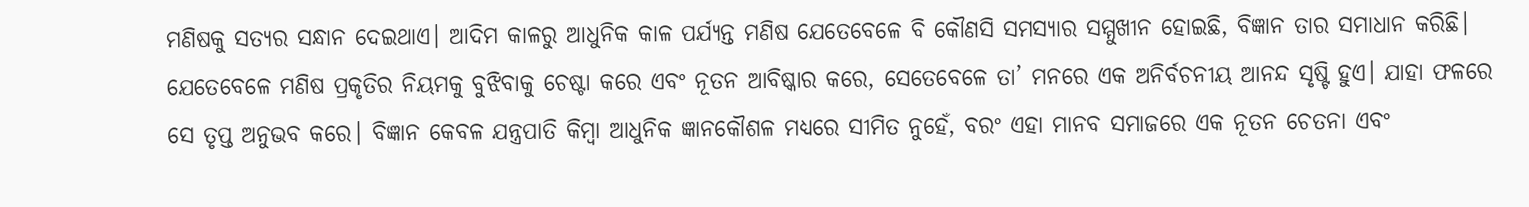ମଣିଷକୁ ସତ୍ୟର ସନ୍ଧାନ ଦେଇଥାଏ। ଆଦିମ କାଳରୁ ଆଧୁନିକ କାଳ ପର୍ଯ୍ୟନ୍ତ ମଣିଷ ଯେତେବେଳେ ବି କୌଣସି ସମସ୍ୟାର ସମ୍ମୁଖୀନ ହୋଇଛି, ବିଜ୍ଞାନ ତାର ସମାଧାନ କରିଛି। ଯେତେବେଳେ ମଣିଷ ପ୍ରକୃତିର ନିୟମକୁ ବୁଝିବାକୁ ଚେଷ୍ଟା କରେ ଏବଂ ନୂତନ ଆବିଷ୍କାର କରେ, ସେତେବେଳେ ତା’ ମନରେ ଏକ ଅନିର୍ବଚନୀୟ ଆନନ୍ଦ ସୃଷ୍ଟି ହୁଏ। ଯାହା ଫଳରେ ସେ ତୃପ୍ତ ଅନୁଭବ କରେ। ବିଜ୍ଞାନ କେବଳ ଯନ୍ତ୍ରପାତି କିମ୍ବା ଆଧୁନିକ ଜ୍ଞାନକୌଶଳ ମଧ୍ୟରେ ସୀମିତ ନୁହେଁ, ବରଂ ଏହା ମାନବ ସମାଜରେ ଏକ ନୂତନ ଚେତନା ଏବଂ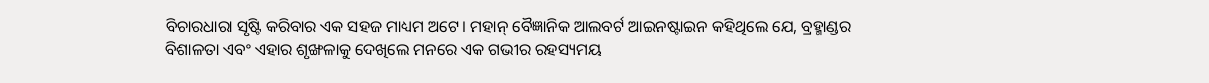ବିଚାରଧାରା ସୃଷ୍ଟି କରିବାର ଏକ ସହଜ ମାଧ୍ୟମ ଅଟେ। ମହାନ୍ ବୈଜ୍ଞାନିକ ଆଲବର୍ଟ ଆଇନଷ୍ଟାଇନ କହିଥିଲେ ଯେ, ବ୍ରହ୍ମାଣ୍ଡର ବିଶାଳତା ଏବଂ ଏହାର ଶୃଙ୍ଖଳାକୁ ଦେଖିଲେ ମନରେ ଏକ ଗଭୀର ରହସ୍ୟମୟ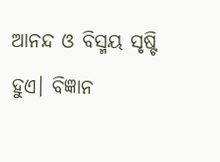ଆନନ୍ଦ ଓ ବିସ୍ମୟ ସୃଷ୍ଟି ହୁଏ। ବିଜ୍ଞାନ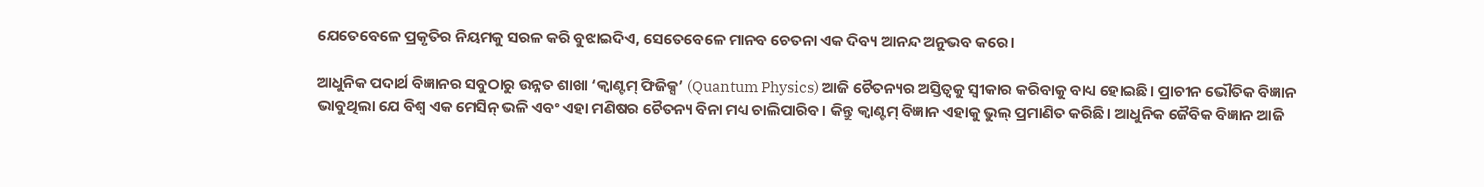ଯେତେବେଳେ ପ୍ରକୃତିର ନିୟମକୁ ସରଳ କରି ବୁଝାଇଦିଏ, ସେତେବେଳେ ମାନବ ଚେତନା ଏକ ଦିବ୍ୟ ଆନନ୍ଦ ଅନୁଭବ କରେ।

ଆଧୁନିକ ପଦାର୍ଥ ବିଜ୍ଞାନର ସବୁଠାରୁ ଉନ୍ନତ ଶାଖା ‘କ୍ୱାଣ୍ଟମ୍ ଫିଜିକ୍ସ’ (Quantum Physics) ଆଜି ଚୈତନ୍ୟର ଅସ୍ତିତ୍ୱକୁ ସ୍ୱୀକାର କରିବାକୁ ବାଧ୍ୟ ହୋଇଛି। ପ୍ରାଚୀନ ଭୌତିକ ବିଜ୍ଞାନ ଭାବୁଥିଲା ଯେ ବିଶ୍ୱ ଏକ ମେସିନ୍ ଭଳି ଏବଂ ଏହା ମଣିଷର ଚୈତନ୍ୟ ବିନା ମଧ୍ୟ ଚାଲିପାରିବ। କିନ୍ତୁ କ୍ୱାଣ୍ଟମ୍ ବିଜ୍ଞାନ ଏହାକୁ ଭୁଲ୍ ପ୍ରମାଣିତ କରିଛି। ଆଧୁନିକ ଜୈବିକ ବିଜ୍ଞାନ ଆଜି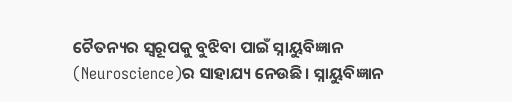ଚୈତନ୍ୟର ସ୍ୱରୂପକୁ ବୁଝିବା ପାଇଁ ସ୍ନାୟୁବିଜ୍ଞାନ (Neuroscience)ର ସାହାଯ୍ୟ ନେଉଛି। ସ୍ନାୟୁବିଜ୍ଞାନ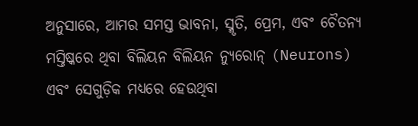ଅନୁସାରେ, ଆମର ସମସ୍ତ ଭାବନା, ସ୍ମୃତି, ପ୍ରେମ, ଏବଂ ଚୈତନ୍ୟ ମସ୍ତିଷ୍କରେ ଥିବା ବିଲିୟନ ବିଲିୟନ ନ୍ୟୁରୋନ୍ (Neurons) ଏବଂ ସେଗୁଡ଼ିକ ମଧ୍ୟରେ ହେଉଥିବା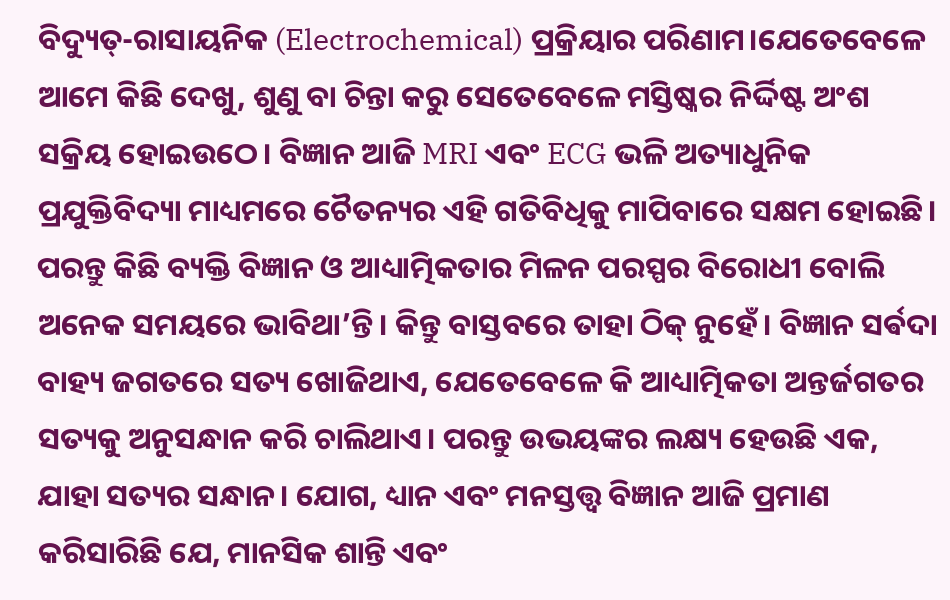ବିଦ୍ୟୁତ୍-ରାସାୟନିକ (Electrochemical) ପ୍ରକ୍ରିୟାର ପରିଣାମ।ଯେତେବେଳେ ଆମେ କିଛି ଦେଖୁ, ଶୁଣୁ ବା ଚିନ୍ତା କରୁ ସେତେବେଳେ ମସ୍ତିଷ୍କର ନିର୍ଦ୍ଦିଷ୍ଟ ଅଂଶ ସକ୍ରିୟ ହୋଇଉଠେ। ବିଜ୍ଞାନ ଆଜି MRI ଏବଂ ECG ଭଳି ଅତ୍ୟାଧୁନିକ ପ୍ରଯୁକ୍ତିବିଦ୍ୟା ମାଧ୍ୟମରେ ଚୈତନ୍ୟର ଏହି ଗତିବିଧିକୁ ମାପିବାରେ ସକ୍ଷମ ହୋଇଛି। ପରନ୍ତୁ କିଛି ବ୍ୟକ୍ତି ବିଜ୍ଞାନ ଓ ଆଧ୍ୟାତ୍ମିକତାର ମିଳନ ପରସ୍ପର ବିରୋଧୀ ବୋଲି ଅନେକ ସମୟରେ ଭାବିଥା’ନ୍ତି। କିନ୍ତୁ ବାସ୍ତବରେ ତାହା ଠିକ୍ ନୁହେଁ। ବିଜ୍ଞାନ ସର୍ଵଦା ବାହ୍ୟ ଜଗତରେ ସତ୍ୟ ଖୋଜିଥାଏ, ଯେତେବେଳେ କି ଆଧ୍ୟାତ୍ମିକତା ଅନ୍ତର୍ଜଗତର ସତ୍ୟକୁ ଅନୁସନ୍ଧାନ କରି ଚାଲିଥାଏ। ପରନ୍ତୁ ଉଭୟଙ୍କର ଲକ୍ଷ୍ୟ ହେଉଛି ଏକ, ଯାହା ସତ୍ୟର ସନ୍ଧାନ। ଯୋଗ, ଧ୍ୟାନ ଏବଂ ମନସ୍ତତ୍ତ୍ୱ ବିଜ୍ଞାନ ଆଜି ପ୍ରମାଣ କରିସାରିଛି ଯେ, ମାନସିକ ଶାନ୍ତି ଏବଂ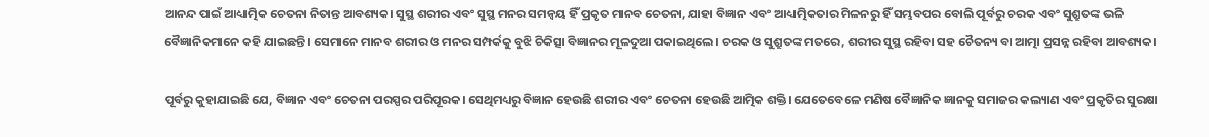ଆନନ୍ଦ ପାଇଁ ଆଧ୍ୟାତ୍ମିକ ଚେତନା ନିତାନ୍ତ ଆବଶ୍ୟକ। ସୁସ୍ଥ ଶରୀର ଏବଂ ସୁସ୍ଥ ମନର ସମନ୍ୱୟ ହିଁ ପ୍ରକୃତ ମାନବ ଚେତନା, ଯାହା ବିଜ୍ଞାନ ଏବଂ ଆଧ୍ୟାତ୍ମିକତାର ମିଳନରୁ ହିଁ ସମ୍ଭବପର ବୋଲି ପୂର୍ବରୁ ଚରକ ଏବଂ ସୁଶ୍ରୁତଙ୍କ ଭଳି ବୈଜ୍ଞାନିକମାନେ କହି ଯାଇଛନ୍ତି। ସେମାନେ ମାନବ ଶରୀର ଓ ମନର ସମ୍ପର୍କକୁ ବୁଝି ଚିକିତ୍ସା ବିଜ୍ଞାନର ମୂଳଦୁଆ ପକାଇଥିଲେ। ଚରକ ଓ ସୁଶ୍ରୁତଙ୍କ ମତରେ, ଶରୀର ସୁସ୍ଥ ରହିବା ସହ ଚୈତନ୍ୟ ବା ଆତ୍ମା ପ୍ରସନ୍ନ ରହିବା ଆବଶ୍ୟକ।

ପୂର୍ବରୁ କୁହାଯାଇଛି ଯେ, ବିଜ୍ଞାନ ଏବଂ ଚେତନା ପରସ୍ପର ପରିପୂରକ। ସେଥିମଧ୍ୟରୁ ବିଜ୍ଞାନ ହେଉଛି ଶରୀର ଏବଂ ଚେତନା ହେଉଛି ଆତ୍ମିକ ଶକ୍ତି। ଯେତେବେଳେ ମଣିଷ ବୈଜ୍ଞାନିକ ଜ୍ଞାନକୁ ସମାଜର କଲ୍ୟାଣ ଏବଂ ପ୍ରକୃତିର ସୁରକ୍ଷା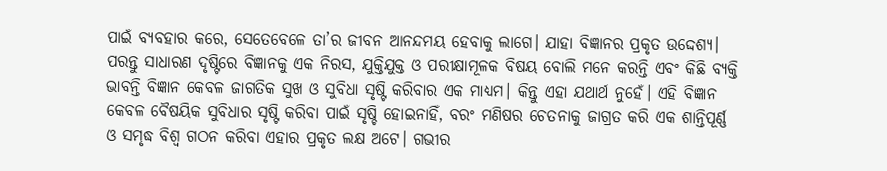ପାଇଁ ବ୍ୟବହାର କରେ, ସେତେବେଳେ ତା’ର ଜୀବନ ଆନନ୍ଦମୟ ହେବାକୁ ଲାଗେ। ଯାହା ବିଜ୍ଞାନର ପ୍ରକୃତ ଉଦ୍ଦେଶ୍ୟ। ପରନ୍ତୁ ସାଧାରଣ ଦୃଷ୍ଟିରେ ବିଜ୍ଞାନକୁ ଏକ ନିରସ, ଯୁକ୍ତିଯୁକ୍ତ ଓ ପରୀକ୍ଷାମୂଳକ ବିଷୟ ବୋଲି ମନେ କରନ୍ତି ଏବଂ କିଛି ବ୍ୟକ୍ତି ଭାବନ୍ତି ବିଜ୍ଞାନ କେବଳ ଜାଗତିକ ସୁଖ ଓ ସୁବିଧା ସୃଷ୍ଟି କରିବାର ଏକ ମାଧ୍ୟମ। କିନ୍ତୁ ଏହା ଯଥାର୍ଥ ନୁହେଁ। ଏହି ବିଜ୍ଞାନ କେବଳ ବୈଷୟିକ ସୁବିଧାର ସୃଷ୍ଟି କରିବା ପାଇଁ ସୃଷ୍ଚି ହୋଇନାହିଁ, ବରଂ ମଣିଷର ଚେତନାକୁ ଜାଗ୍ରତ କରି ଏକ ଶାନ୍ତିପୂର୍ଣ୍ଣ ଓ ସମୃଦ୍ଧ ବିଶ୍ୱ ଗଠନ କରିବା ଏହାର ପ୍ରକୃତ ଲକ୍ଷ ଅଟେ। ଗଭୀର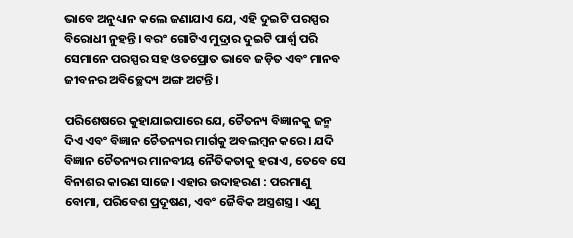ଭାବେ ଅନୁଧ୍ୟାନ କଲେ ଜଣାଯାଏ ଯେ, ଏହି ଦୁଇଟି ପରସ୍ପର ବିରୋଧୀ ନୁହନ୍ତି। ବରଂ ଗୋଟିଏ ମୁଦ୍ରାର ଦୁଇଟି ପାର୍ଶ୍ୱ ପରି ସେମାନେ ପରସ୍ପର ସହ ଓତପ୍ରୋତ ଭାବେ ଜଡ଼ିତ ଏବଂ ମାନବ ଜୀବନର ଅବିଚ୍ଛେଦ୍ୟ ଅଙ୍ଗ ଅଟନ୍ତି।

ପରିଶେଷରେ କୁହାଯାଇପାରେ ଯେ, ଚୈତନ୍ୟ ବିଜ୍ଞାନକୁ ଜନ୍ମ ଦିଏ ଏବଂ ବିଜ୍ଞାନ ଚୈତନ୍ୟର ମାର୍ଗକୁ ଅବଲମ୍ବନ କରେ। ଯଦି ବିଜ୍ଞାନ ଚୈତନ୍ୟର ମାନବୀୟ ନୈତିକତାକୁ ହରାଏ, ତେବେ ସେ ବିନାଶର କାରଣ ସାଜେ। ଏହାର ଉଦାହରଣ : ପରମାଣୁ ବୋମା, ପରିବେଶ ପ୍ରଦୂଷଣ, ଏବଂ ଜୈବିକ ଅସ୍ତ୍ରଶସ୍ତ୍ର । ଏଣୁ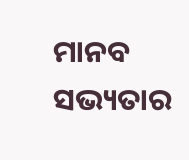ମାନବ ସଭ୍ୟତାର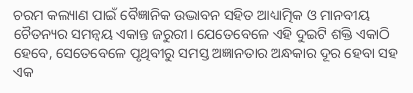ଚରମ କଲ୍ୟାଣ ପାଇଁ ବୈଜ୍ଞାନିକ ଉଦ୍ଭାବନ ସହିତ ଆଧ୍ୟାତ୍ମିକ ଓ ମାନବୀୟ ଚୈତନ୍ୟର ସମନ୍ୱୟ ଏକାନ୍ତ ଜରୁରୀ। ଯେତେବେଳେ ଏହି ଦୁଇଟି ଶକ୍ତି ଏକାଠି ହେବେ, ସେତେବେଳେ ପୃଥିବୀରୁ ସମସ୍ତ ଅଜ୍ଞାନତାର ଅନ୍ଧକାର ଦୂର ହେବା ସହ ଏକ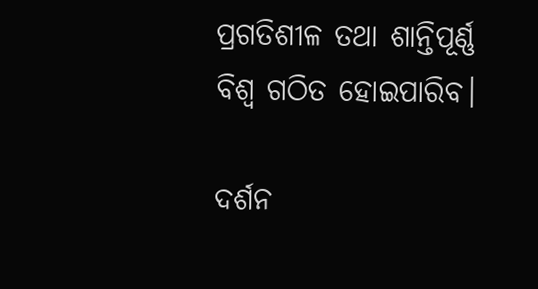ପ୍ରଗତିଶୀଳ ତଥା ଶାନ୍ତିପୂର୍ଣ୍ଣ ବିଶ୍ୱ ଗଠିତ ହୋଇପାରିବ।

ଦର୍ଶନ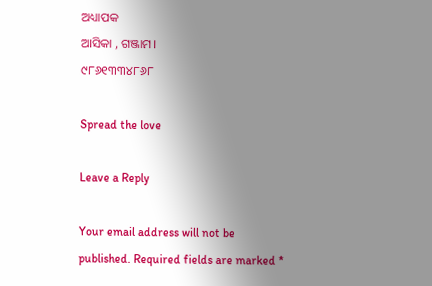ଅଧ୍ୟାପକ
ଆସିକା , ଗଞ୍ଜାମ।
୯୮୬୧୩୩୪୮୬୮

Spread the love

Leave a Reply

Your email address will not be published. Required fields are marked *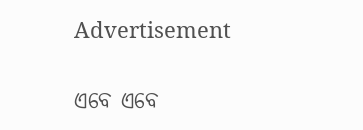Advertisement

ଏବେ ଏବେ